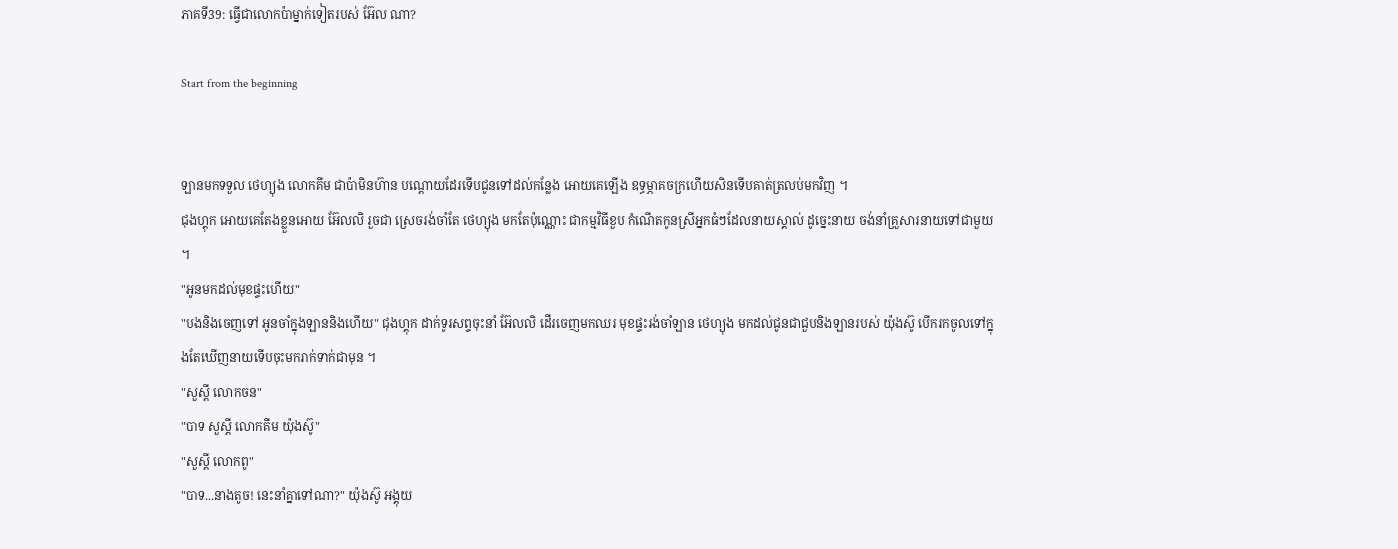ភាគទី39: ធ្វើជាលោកប៉ាម្នាក់ទៀតរបស់ អ៊ែល ណា?

Start from the beginning


ឡានមកទទួល ថេហ្យុង លោកគីម ជាប៉ាមិនហ៊ាន បណ្តោយដែរទើបជូនទៅដល់កន្លែង អោយគេឡើង ឧទ្ធម្ភាគចក្រហើយសិនទើបគាត់ត្រលប់មកវិញ ។
ជុងហ្គុក អោយគេតែងខ្លួនអោយ អ៊ែលលិ រួចជា ស្រេចរង់ចាំតែ ថេហ្យុង មកតែប៉ុណ្ណោះ ជាកម្មវិធីខួប កំណើតកូនស្រីអ្នកធំៗដែលនាយស្គាល់ ដូច្នេះនាយ ចង់នាំគ្រួសារនាយទៅជាមួយ ។
"អូនមកដល់មុខផ្ទះហើយ"
"បងនិងចេញទៅ អូនចាំក្នុងឡាននិងហើយ" ជុងហ្គុក ដាក់ទូរសព្ទចុះនាំ អ៊ែលលិ ដើរចេញមកឈរ មុខផ្ទះរង់ចាំឡាន ថេហ្យុង មកដល់ជូនជាជួបនិងឡានរបស់ យ៉ុងស៊ូ បើករកចូលទៅក្នុងតែឃើញនាយទើបចុះមករាក់ទាក់ជាមុន ។
"សួស្តី លោកចន"
"បាទ សួស្តី លោកគីម យ៉ុងស៊ូ"
"សួស្តី លោកពូ"
"បាទ...នាងតូច! នេះនាំគ្នាទៅណា?" យ៉ុងស៊ូ អង្គុយ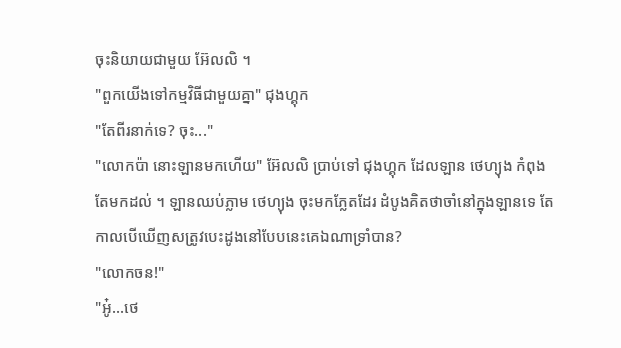ចុះនិយាយជាមួយ អ៊ែលលិ ។
"ពួកយើងទៅកម្មវិធីជាមួយគ្នា" ជុងហ្គុក
"តែពីរនាក់ទេ? ចុះ..."
"លោកប៉ា នោះឡានមកហើយ" អ៊ែលលិ ប្រាប់ទៅ ជុងហ្គុក ដែលឡាន ថេហ្យុង កំពុងតែមកដល់ ។ ឡានឈប់ភ្លាម ថេហ្យុង ចុះមកភ្លែតដែរ ដំបូងគិតថាចាំនៅក្នុងឡានទេ តែកាលបើឃើញសត្រូវបេះដូងនៅបែបនេះគេឯណាទ្រាំបាន?
"លោកចន!"
"អូ៎...ថេ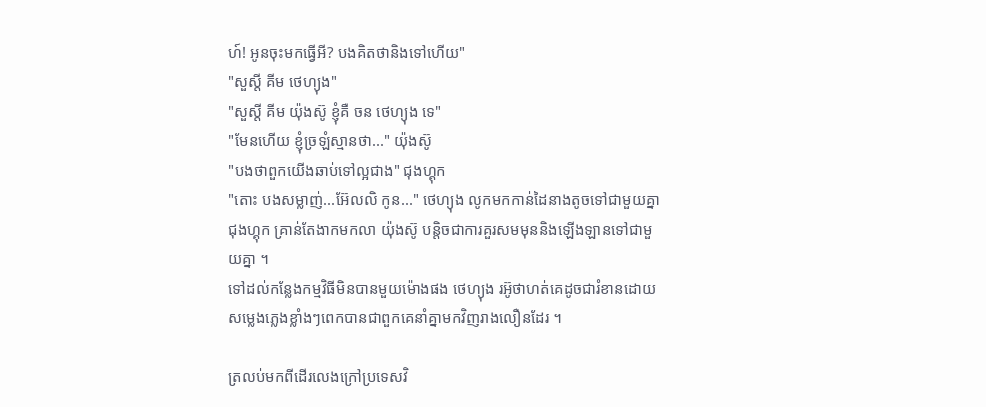ហ៍! អូនចុះមកធ្វើអី? បងគិតថានិងទៅហើយ"
"សួស្តី គីម ថេហ្យុង"
"សួស្តី គីម យ៉ុងស៊ូ ខ្ញុំគឺ ចន ថេហ្យុង ទេ"
"មែនហើយ ខ្ញុំច្រឡំស្មានថា..." យ៉ុងស៊ូ
"បងថាពួកយើងឆាប់ទៅល្អជាង" ជុងហ្គុក
"តោះ បងសម្លាញ់...អ៊ែលលិ កូន..." ថេហ្យុង លូកមកកាន់ដៃនាងតូចទៅជាមួយគ្នា ជុងហ្គុក គ្រាន់តែងាកមកលា យ៉ុងស៊ូ បន្តិចជាការគួរសមមុននិងឡើងឡានទៅជាមួយគ្នា ។
ទៅដល់កន្លែងកម្មវិធីមិនបានមួយម៉ោងផង ថេហ្យុង រអ៊ូថាហត់គេដូចជារំខានដោយសម្លេងភ្លេងខ្លាំងៗពេកបានជាពួកគេនាំគ្នាមកវិញរាងលឿនដែរ ។

ត្រលប់មកពីដើរលេងក្រៅប្រទេសវិ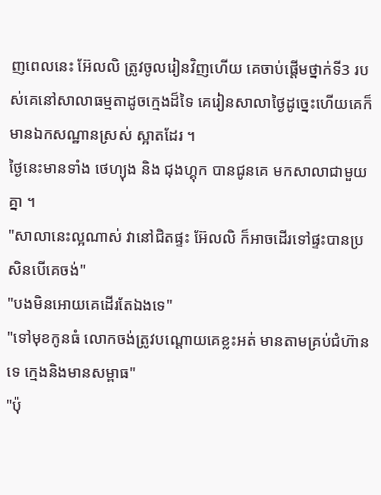ញពេលនេះ អ៊ែលលិ ត្រូវចូលរៀនវិញហើយ គេចាប់ផ្តើមថ្នាក់ទី3 របស់គេនៅសាលាធម្មតាដូចក្មេងដ៏ទៃ គេរៀនសាលាថ្ងៃដូច្នេះហើយគេក៏មានឯកសណ្ឋានស្រស់ ស្អាតដែរ ។
ថ្ងៃនេះមានទាំង ថេហ្យុង និង ជុងហ្គុក បានជូនគេ មកសាលាជាមួយគ្នា ។
"សាលានេះល្អណាស់ វានៅជិតផ្ទះ អ៊ែលលិ ក៏អាចដើរទៅផ្ទះបានប្រសិនបើគេចង់"
"បងមិនអោយគេដើរតែឯងទេ"
"ទៅមុខកូនធំ លោកចង់ត្រូវបណ្តោយគេខ្លះអត់ មានតាមគ្រប់ជំហ៊ានទេ ក្មេងនិងមានសម្ពាធ"
"ប៉ុ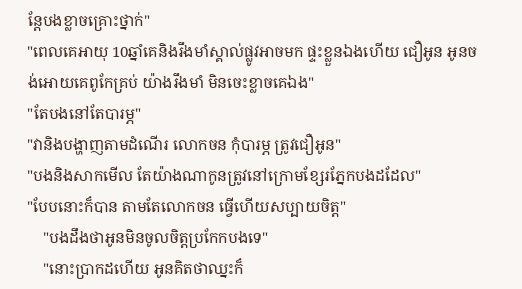ន្តែបងខ្លាចគ្រោះថ្នាក់"
"ពេលគេអាយុ 10ឆ្នាំគេនិងរឹងមាំស្គាល់ផ្លូវអាចមក ផ្ទះខ្លួនឯងហើយ ជឿអូន អូនចង់អោយគេពូកែគ្រប់ យ៉ាងរឹងមាំ មិនចេះខ្លាចគេឯង"
"តែបងនៅតែបារម្ភ"
"វានិងបង្ហាញតាមដំណើរ លោកចន កុំបារម្ភ ត្រូវជឿអូន"
"បងនិងសាកមើល តែយ៉ាងណាកូនត្រូវនៅក្រោមខ្សែរភ្នែកបងដដែល"
"បែបនោះក៏បាន តាមតែលោកចន ធ្វើហើយសប្បាយចិត្ត"
    "បងដឹងថាអូនមិនចូលចិត្តប្រកែកបងទេ"
    "នោះប្រាកដហើយ អូនគិតថាឈ្នះក៏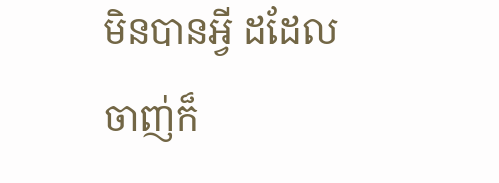មិនបានអ្វី ដដែល ចាញ់ក៏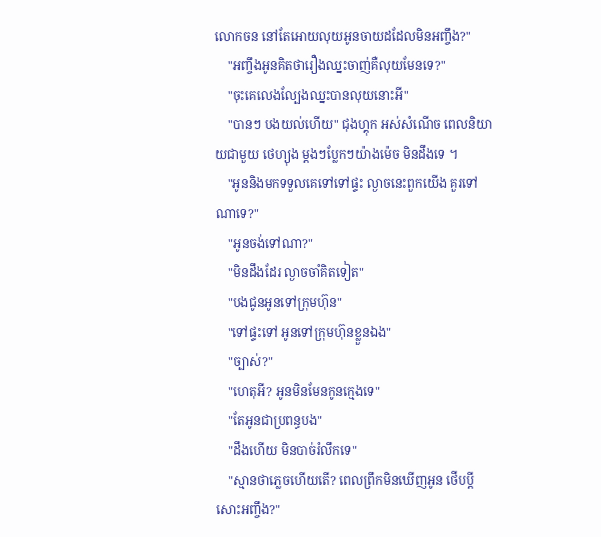លោកចន នៅតែអោយលុយអូនចាយដដែលមិនអញ្ចឹង?"
    "អញ្ចឹងអូនគិតថារឿងឈ្នះចាញ់គឺលុយមែនទេ?"
    "ចុះគេលេងល្បែងឈ្នះបានលុយនោះអី"
    "បានៗ បងយល់ហើយ" ជុងហ្គុក អស់សំណើច ពេលនិយាយជាមួយ ថេហ្យុង ម្តងៗប្លែកៗយ៉ាងម៉េច មិនដឹងទេ ។
    "អូននិងមកទទួលគេទៅទៅផ្ទះ ល្ងាចនេះពួកយើង គួរទៅណាទេ?"
    "អូនចង់ទៅណា?"
    "មិនដឹងដែរ ល្ងាចចាំគិតទៀត"
    "បងជូនអូនទៅក្រុមហ៊ុន"
    "ទៅផ្ទះទៅ អូនទៅក្រុមហ៊ុនខ្លួនឯង"
    "ច្បាស់?"
    "ហេតុអី? អូនមិនមែនកូនក្មេងទេ"
    "តែអូនជាប្រពន្ធបង"
    "ដឹងហើយ មិនបាច់រំលឹកទេ"
    "ស្មានថាភ្លេចហើយតើ? ពេលព្រឹកមិនឃើញអូន ថើបប្តីសោះអញ្ចឹង?"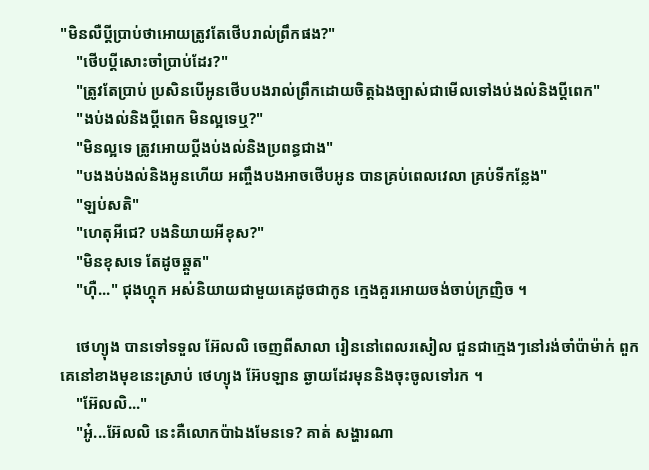"មិនលឺប្តីប្រាប់ថាអោយត្រូវតែថើបរាល់ព្រឹកផង?"
    "ថើបប្តីសោះចាំប្រាប់ដែរ?"
    "ត្រូវតែប្រាប់ ប្រសិនបើអូនថើបបងរាល់ព្រឹកដោយចិត្តឯងច្បាស់ជាមើលទៅងប់ងល់និងប្តីពេក"
    "ងប់ងល់និងប្តីពេក មិនល្អទេឬ?"
    "មិនល្អទេ ត្រូវអោយប្តីងប់ងល់និងប្រពន្ធជាង"
    "បងងប់ងល់និងអូនហើយ អញ្ចឹងបងអាចថើបអូន បានគ្រប់ពេលវេលា គ្រប់ទីកន្លែង"
    "ឡប់សតិ"
    "ហេតុអីជេ? បងនិយាយអីខុស?"
    "មិនខុសទេ តែដូចឆ្គួត"
    "ហុឺ..." ជុងហ្គុក អស់និយាយជាមួយគេដូចជាកូន ក្មេងគួរអោយចង់ចាប់ក្រញិច ។

    ថេហ្យុង បានទៅទទួល អ៊ែលលិ ចេញពីសាលា រៀននៅពេលរសៀល ជួនជាក្មេងៗនៅរង់ចាំប៉ាម៉ាក់ ពួកគេនៅខាងមុខនេះស្រាប់ ថេហ្យុង អ៊ែបឡាន ឆ្ងាយដែរមុននិងចុះចូលទៅរក ។
    "អ៊ែលលិ..."
    "អូ៎...អ៊ែលលិ នេះគឺលោកប៉ាឯងមែនទេ? គាត់ សង្ហារណា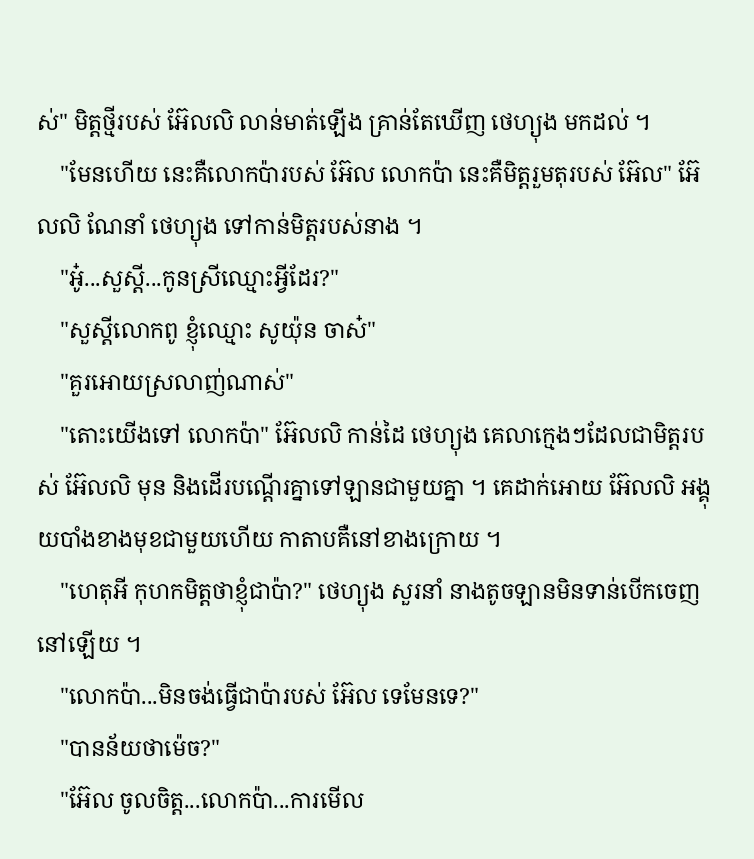ស់" មិត្តថ្មីរបស់ អ៊ែលលិ លាន់មាត់ឡើង គ្រាន់តែឃើញ ថេហ្យុង មកដល់ ។
    "មែនហើយ នេះគឺលោកប៉ារបស់ អ៊ែល លោកប៉ា នេះគឺមិត្តរួមតុរបស់ អ៊ែល" អ៊ែលលិ ណែនាំ ថេហ្យុង ទៅកាន់មិត្តរបស់នាង ។
    "អូ៎...សួស្តី...កូនស្រីឈ្មោះអ្វីដែរ?"
    "សួស្តីលោកពូ ខ្ញុំឈ្មោះ សូយ៉ុន ចាស៎"
    "គួរអោយស្រលាញ់ណាស់"
    "តោះយើងទៅ លោកប៉ា" អ៊ែលលិ កាន់ដៃ ថេហ្យុង គេលាក្មេងៗដែលជាមិត្តរបស់ អ៊ែលលិ មុន និងដើរបណ្តើរគ្នាទៅឡានជាមួយគ្នា ។ គេដាក់អោយ អ៊ែលលិ អង្គុយបាំងខាងមុខជាមួយហើយ កាតាបគឺនៅខាងក្រោយ ។
    "ហេតុអី កុហកមិត្តថាខ្ញុំជាប៉ា?" ថេហ្យុង សួរនាំ នាងតូចឡានមិនទាន់បើកចេញនៅឡើយ ។
    "លោកប៉ា...មិនចង់ធ្វើជាប៉ារបស់ អ៊ែល ទេមែនទេ?"
    "បានន័យថាម៉េច?"
    "អ៊ែល ចូលចិត្ត...លោកប៉ា...ការមើល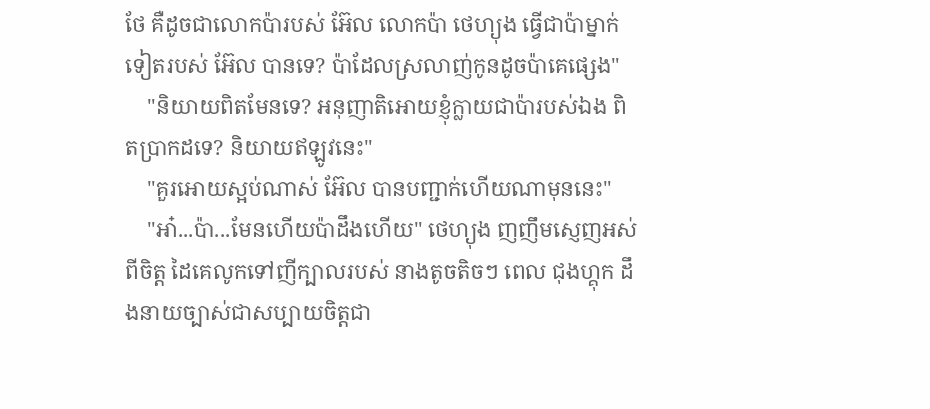ថែ គឺដូចជាលោកប៉ារបស់ អ៊ែល លោកប៉ា ថេហ្យុង ធ្វើជាប៉ាម្នាក់ទៀតរបស់ អ៊ែល បានទេ? ប៉ាដែលស្រលាញ់កូនដូចប៉ាគេផ្សេង"
    "និយាយពិតមែនទេ? អនុញាតិអោយខ្ញុំក្លាយជាប៉ារបស់ឯង ពិតប្រាកដទេ? និយាយឥឡូវនេះ"
    "គួរអោយស្អប់ណាស់ អ៊ែល បានបញ្ជាក់ហើយណាមុននេះ"
    "អា៎...ប៉ា...មែនហើយប៉ាដឹងហើយ" ថេហ្យុង ញញឹមស្ញេញអស់ពីចិត្ត ដៃគេលូកទៅញីក្បាលរបស់ នាងតូចតិចៗ ពេល ជុងហ្គុក ដឹងនាយច្បាស់ជាសប្បាយចិត្តជា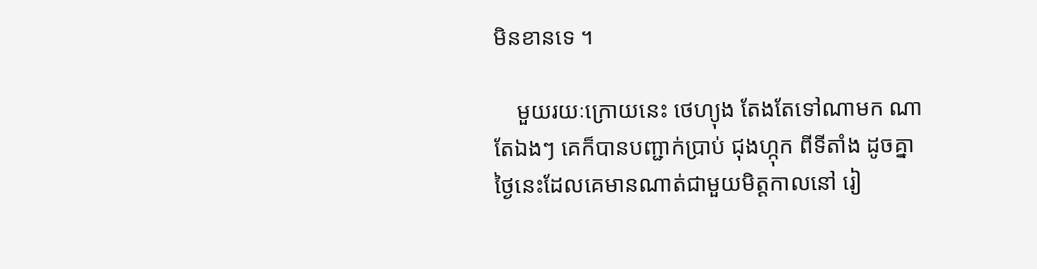មិនខានទេ ។

    មួយរយៈក្រោយនេះ ថេហ្យុង តែងតែទៅណាមក ណាតែឯងៗ គេក៏បានបញ្ជាក់ប្រាប់ ជុងហ្កុក ពីទីតាំង ដូចគ្នា ថ្ងៃនេះដែលគេមានណាត់ជាមួយមិត្តកាលនៅ រៀ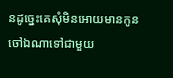នដូច្នេះគេសុំមិនអោយមានកូនចៅឯណាទៅជាមួយ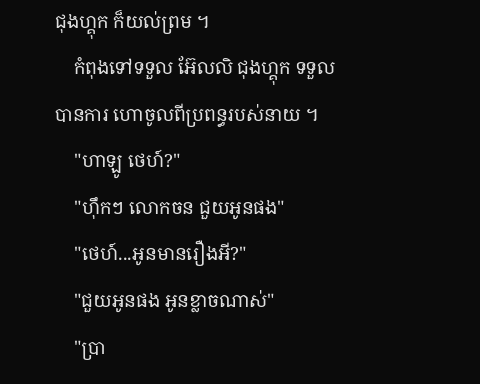ជុងហ្គុក ក៏យល់ព្រម ។
    កំពុងទៅទទួល អ៊ែលលិ ជុងហ្គុក ទទួលបានការ ហោចូលពីប្រពន្ធរបស់នាយ ។
    "ហាឡូ ថេហ៍?"
    "ហុឹកៗ លោកចន ជួយអូនផង"
    "ថេហ៍...អូនមានរឿងអី?"
    "ជួយអូនផង អូនខ្លាចណាស់"
    "ប្រា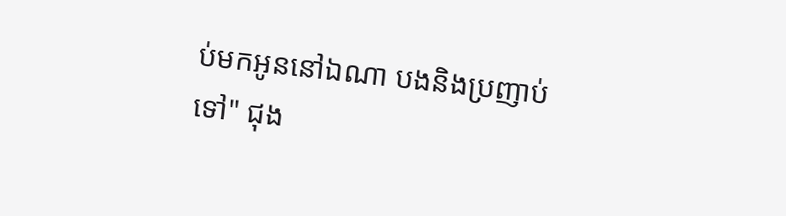ប់មកអូននៅឯណា បងនិងប្រញាប់ទៅ" ជុង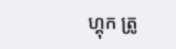ហ្គុក ត្រូ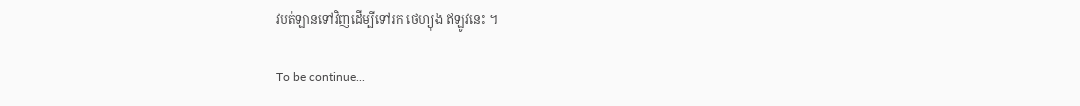វបត់ឡានទៅវិញដើម្បីទៅរក ថេហ្យុង ឥឡូវនេះ ។

To be continue...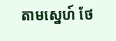តាមស្នេហ៍ ថែ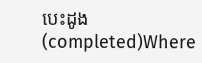បេះដូង (completed)Where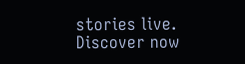stories live. Discover now